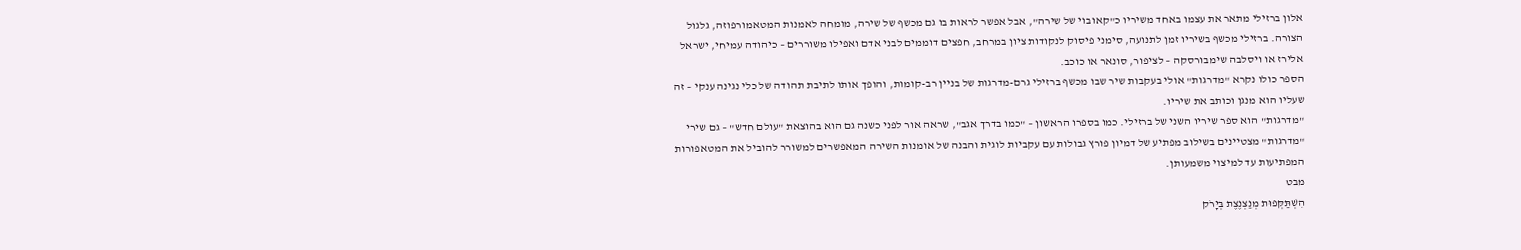אלון ברזילי מתאר את עצמו באחד משיריו כ"קאובוי של שירה", אבל אפשר לראות בו גם מכשף של שירה, מומחה לאמנות המטאמורפוזה, גלגול הצורה. ברזילי מכשף בשיריו זמן לתנועה, סימני פיסוק לנקודות ציון במרחב, חפצים דוממים לבני אדם ואפילו משוררים – כיהודה עמיחי, ישראל אלירז או ויסלבה שימבורסקה – לציפור, סונאר או כוכב.
הספר כולו נקרא "מדרגות" אולי בעקבות שיר שבו מכשף ברזילי גרם-מדרגות של בניין רב-קומות, והופך אותו לתיבת תהודה של כלי נגינה ענקי – זה שעליו הוא מנגן וכותב את שיריו.
"מדרגות" הוא ספר שיריו השני של ברזילי. כמו בספרו הראשון – "כמו בדרך אגב", שראה אור לפני כשנה גם הוא בהוצאת "עולם חדש" – גם שירי "מדרגות" מצטיינים בשילוב מפתיע של דמיון פורץ גבולות עם עקביות לוגית והבנה של אומנות השירה המאפשרים למשורר להוביל את המטאפורות המפתיעות עד למיצוי משמעותן.
מבט
הִשְׁתַּקְּפוּת מְנַצְנֶצֶת בְּיָרֹק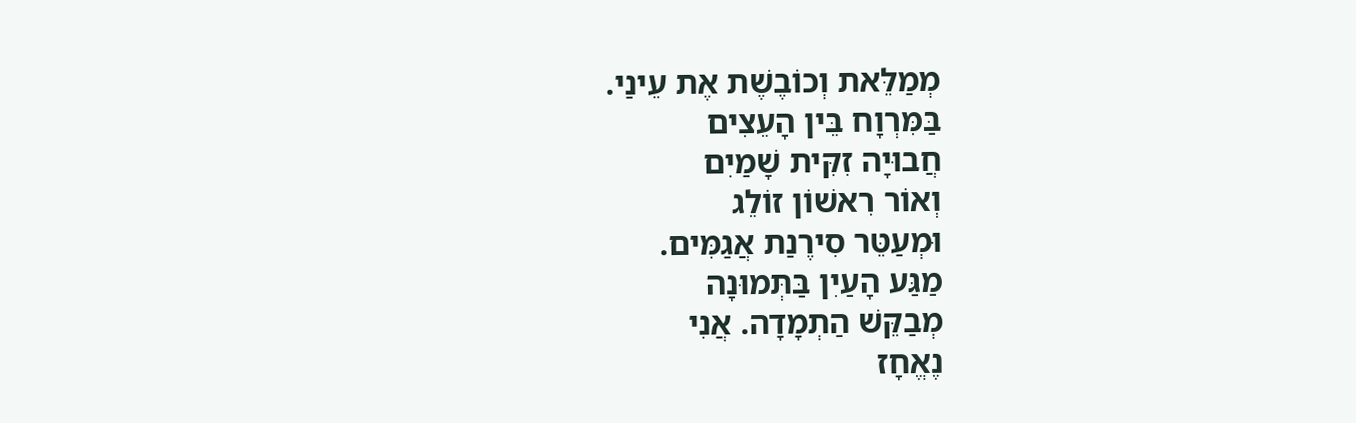מְמַלֵּאת וְכוֹבֶשֶׁת אֶת עֵינַי.
בַּמִּרְוָח בֵּין הָעֵצִים
חֲבוּיָה זִקִּית שָׁמַיִם
וְאוֹר רִאשׁוֹן זוֹלֵג
וּמְעַטֵּר סִירֶנַת אֲגַמִּים.
מַגַּע הָעַיִן בַּתְּמוּנָה
מְבַקֵּשׁ הַתְמָדָה. אֲנִי
נֶאֱחָז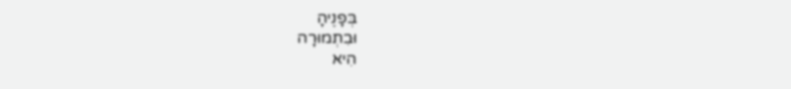בְּפָנֶיהָ
וּבִתְמוּרָה
הִיא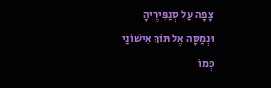צָפָה עַל סְנַפִּירֶיהָ
וּנְמַסָּה אֶל תּוֹךְ אִישׁוֹנַי
כְּמוֹ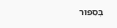בְּסִפּוּר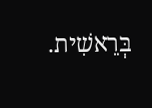בְּרֵאשִׁית.